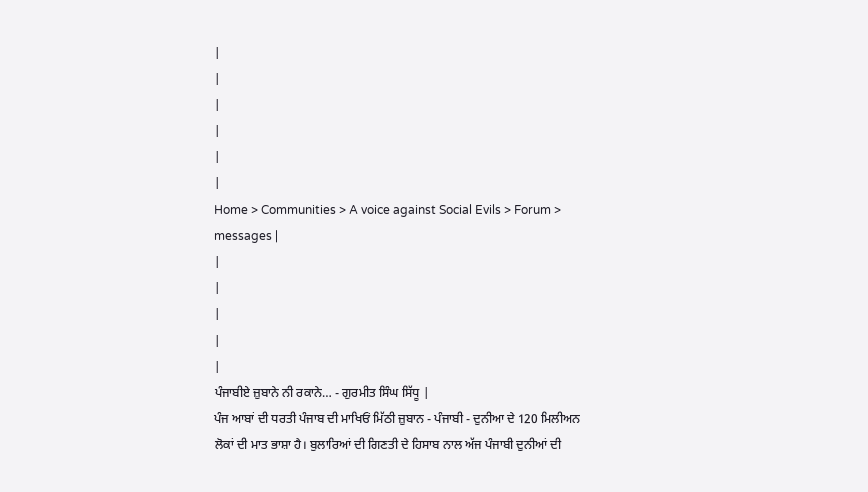|
|
|
|
|
|
Home > Communities > A voice against Social Evils > Forum > messages |
|
|
|
|
|
ਪੰਜਾਬੀਏ ਜ਼ੁਬਾਨੇ ਨੀ ਰਕਾਨੇ… - ਗੁਰਮੀਤ ਸਿੰਘ ਸਿੱਧੂ |
ਪੰਜ ਆਬਾਂ ਦੀ ਧਰਤੀ ਪੰਜਾਬ ਦੀ ਮਾਖਿਓਂ ਮਿੱਠੀ ਜ਼ੁਬਾਨ - ਪੰਜਾਬੀ - ਦੁਨੀਆ ਦੇ 120 ਮਿਲੀਅਨ ਲੋਕਾਂ ਦੀ ਮਾਤ ਭਾਸ਼ਾ ਹੈ। ਬੁਲਾਰਿਆਂ ਦੀ ਗਿਣਤੀ ਦੇ ਹਿਸਾਬ ਨਾਲ ਅੱਜ ਪੰਜਾਬੀ ਦੁਨੀਆਂ ਦੀ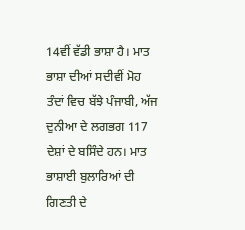14ਵੀਂ ਵੱਡੀ ਭਾਸ਼ਾ ਹੈ। ਮਾਤ ਭਾਸ਼ਾ ਦੀਆਂ ਸਦੀਵੀਂ ਮੋਹ ਤੰਦਾਂ ਵਿਚ ਬੱਝੇ ਪੰਜਾਬੀ, ਅੱਜ ਦੁਨੀਆ ਦੇ ਲਗਭਗ 117 ਦੇਸ਼ਾਂ ਦੇ ਬਸਿੰਦੇ ਹਨ। ਮਾਤ ਭਾਸ਼ਾਈ ਬੁਲਾਰਿਆਂ ਦੀ ਗਿਣਤੀ ਦੇ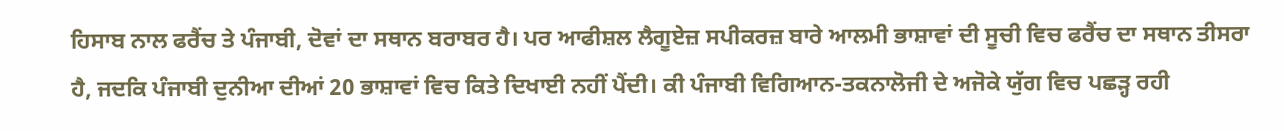ਹਿਸਾਬ ਨਾਲ ਫਰੈਂਚ ਤੇ ਪੰਜਾਬੀ, ਦੋਵਾਂ ਦਾ ਸਥਾਨ ਬਰਾਬਰ ਹੈ। ਪਰ ਆਫੀਸ਼ਲ ਲੈਗੂਏਜ਼ ਸਪੀਕਰਜ਼ ਬਾਰੇ ਆਲਮੀ ਭਾਸ਼ਾਵਾਂ ਦੀ ਸੂਚੀ ਵਿਚ ਫਰੈਂਚ ਦਾ ਸਥਾਨ ਤੀਸਰਾ ਹੈ, ਜਦਕਿ ਪੰਜਾਬੀ ਦੁਨੀਆ ਦੀਆਂ 20 ਭਾਸ਼ਾਵਾਂ ਵਿਚ ਕਿਤੇ ਦਿਖਾਈ ਨਹੀਂ ਪੈਂਦੀ। ਕੀ ਪੰਜਾਬੀ ਵਿਗਿਆਨ-ਤਕਨਾਲੋਜੀ ਦੇ ਅਜੋਕੇ ਯੁੱਗ ਵਿਚ ਪਛੜ੍ਹ ਰਹੀ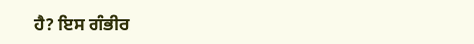ਹੈ? ਇਸ ਗੰਭੀਰ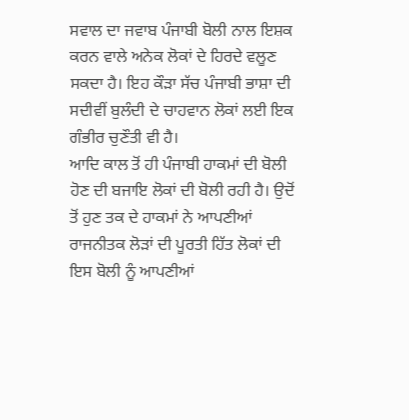ਸਵਾਲ ਦਾ ਜਵਾਬ ਪੰਜਾਬੀ ਬੋਲੀ ਨਾਲ ਇਸ਼ਕ ਕਰਨ ਵਾਲੇ ਅਨੇਕ ਲੋਕਾਂ ਦੇ ਹਿਰਦੇ ਵਲੂਣ ਸਕਦਾ ਹੈ। ਇਹ ਕੌੜਾ ਸੱਚ ਪੰਜਾਬੀ ਭਾਸ਼ਾ ਦੀ ਸਦੀਵੀਂ ਬੁਲੰਦੀ ਦੇ ਚਾਹਵਾਨ ਲੋਕਾਂ ਲਈ ਇਕ ਗੰਭੀਰ ਚੁਣੌਤੀ ਵੀ ਹੈ।
ਆਦਿ ਕਾਲ ਤੋਂ ਹੀ ਪੰਜਾਬੀ ਹਾਕਮਾਂ ਦੀ ਬੋਲੀ ਹੋਣ ਦੀ ਬਜਾਇ ਲੋਕਾਂ ਦੀ ਬੋਲੀ ਰਹੀ ਹੈ। ਉਦੋਂ ਤੋਂ ਹੁਣ ਤਕ ਦੇ ਹਾਕਮਾਂ ਨੇ ਆਪਣੀਆਂ ਰਾਜਨੀਤਕ ਲੋੜਾਂ ਦੀ ਪੂਰਤੀ ਹਿੱਤ ਲੋਕਾਂ ਦੀ ਇਸ ਬੋਲੀ ਨੂੰ ਆਪਣੀਆਂ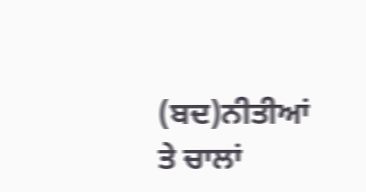(ਬਦ)ਨੀਤੀਆਂ ਤੇ ਚਾਲਾਂ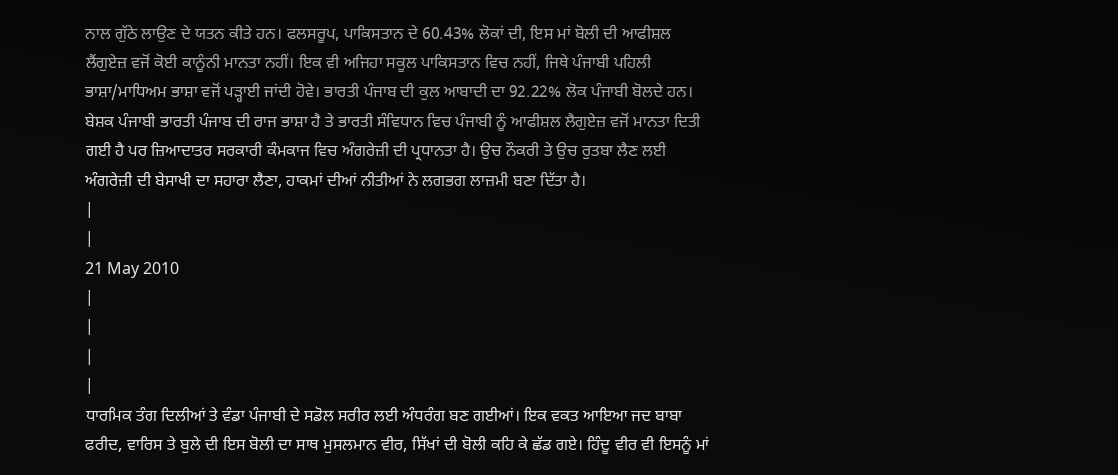ਨਾਲ ਗੁੱਠੇ ਲਾਉਣ ਦੇ ਯਤਨ ਕੀਤੇ ਹਨ। ਫਲਸਰੂਪ, ਪਾਕਿਸਤਾਨ ਦੇ 60.43% ਲੋਕਾਂ ਦੀ, ਇਸ ਮਾਂ ਬੋਲੀ ਦੀ ਆਫੀਸ਼ਲ ਲੈਂਗੁਏਜ਼ ਵਜੋਂ ਕੋਈ ਕਾਨੂੰਨੀ ਮਾਨਤਾ ਨਹੀਂ। ਇਕ ਵੀ ਅਜਿਹਾ ਸਕੂਲ ਪਾਕਿਸਤਾਨ ਵਿਚ ਨਹੀਂ, ਜਿਥੇ ਪੰਜਾਬੀ ਪਹਿਲੀ ਭਾਸ਼ਾ/ਮਾਧਿਅਮ ਭਾਸ਼ਾ ਵਜੋਂ ਪੜ੍ਹਾਈ ਜਾਂਦੀ ਹੋਵੇ। ਭਾਰਤੀ ਪੰਜਾਬ ਦੀ ਕੁਲ ਆਬਾਦੀ ਦਾ 92.22% ਲੋਕ ਪੰਜਾਬੀ ਬੋਲਦੇ ਹਨ। ਬੇਸ਼ਕ ਪੰਜਾਬੀ ਭਾਰਤੀ ਪੰਜਾਬ ਦੀ ਰਾਜ ਭਾਸ਼ਾ ਹੈ ਤੇ ਭਾਰਤੀ ਸੰਵਿਧਾਨ ਵਿਚ ਪੰਜਾਬੀ ਨੂੰ ਆਫੀਸ਼ਲ ਲੈਗੁਏਜ਼ ਵਜੋਂ ਮਾਨਤਾ ਦਿਤੀ ਗਈ ਹੈ ਪਰ ਜ਼ਿਆਦਾਤਰ ਸਰਕਾਰੀ ਕੰਮਕਾਜ ਵਿਚ ਅੰਗਰੇਜ਼ੀ ਦੀ ਪ੍ਰਧਾਨਤਾ ਹੈ। ਉਚ ਨੌਕਰੀ ਤੇ ਉਚ ਰੁਤਬਾ ਲੈਣ ਲਈ ਅੰਗਰੇਜ਼ੀ ਦੀ ਬੇਸਾਖੀ ਦਾ ਸਹਾਰਾ ਲੈਣਾ, ਹਾਕਮਾਂ ਦੀਆਂ ਨੀਤੀਆਂ ਨੇ ਲਗਭਗ ਲਾਜ਼ਮੀ ਬਣਾ ਦਿੱਤਾ ਹੈ।
|
|
21 May 2010
|
|
|
|
ਧਾਰਮਿਕ ਤੰਗ ਦਿਲੀਆਂ ਤੇ ਵੰਡਾ ਪੰਜਾਬੀ ਦੇ ਸਡੋਲ ਸਰੀਰ ਲਈ ਅੰਧਰੰਗ ਬਣ ਗਈਆਂ। ਇਕ ਵਕਤ ਆਇਆ ਜਦ ਬਾਬਾ ਫਰੀਦ, ਵਾਰਿਸ ਤੇ ਬੁਲੇ ਦੀ ਇਸ ਬੋਲੀ ਦਾ ਸਾਥ ਮੁਸਲਮਾਨ ਵੀਰ, ਸਿੱਖਾਂ ਦੀ ਬੋਲੀ ਕਹਿ ਕੇ ਛੱਡ ਗਏ। ਹਿੰਦੂ ਵੀਰ ਵੀ ਇਸਨੂੰ ਮਾਂ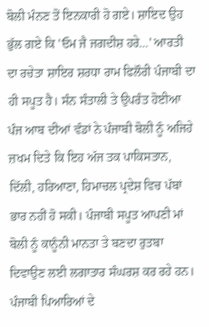ਬੋਲੀ ਮੰਨਣ ਤੋਂ ਇਨਕਾਰੀ ਹੋ ਗਏ। ਸ਼ਾਇਦ ਉਹ ਭੁੱਲ ਗਏ ਕਿ 'ਓਮ ਜੈ ਜਗਦੀਸ਼ ਹਰੇ…' ਆਰਤੀ ਦਾ ਰਚੇਤਾ ਸ਼ਾਇਰ ਸ਼ਰਧਾ ਰਾਮ ਫਿਲੌਰੀ ਪੰਜਾਬੀ ਦਾ ਹੀ ਸਪੂਤ ਹੈ। ਸੰਨ ਸੰਤਾਲੀ ਤੇ ਉਪਰੰਤ ਹੋਈਆ ਪੰਜ ਆਬ ਦੀਆਂ ਵੰਡਾਂ ਨੇ ਪੰਜਾਬੀ ਬੋਲੀ ਨੂੰ ਅਜਿਹੇ ਜ਼ਖਮ ਦਿਤੇ ਕਿ ਇਹ ਅੱਜ ਤਕ ਪਾਕਿਸਤਾਨ, ਦਿੱਲੀ, ਹਰਿਆਣਾ, ਹਿਮਾਚਲ ਪ੍ਰਦੇਸ਼ ਵਿਚ ਪੱਬਾਂ ਭਾਰ ਨਹੀਂ ਹੋ ਸਕੀ। ਪੰਜਾਬੀ ਸਪੂਤ ਆਪਣੀ ਮਾਂ ਬੋਲੀ ਨੂੰ ਕਾਨੂੰਨੀ ਮਾਨਤਾ ਤੇ ਬਣਦਾ ਰੁਤਬਾ ਦਿਵਾਉਣ ਲਈ ਲਗਾਤਾਰ ਸੰਘਰਸ਼ ਕਰ ਰਹੇ ਹਨ। ਪੰਜਾਬੀ ਪਿਆਰਿਆਂ ਦੇ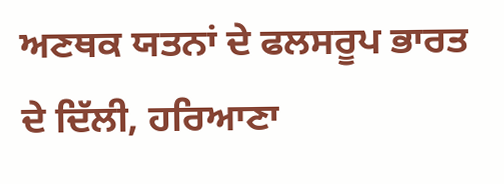ਅਣਥਕ ਯਤਨਾਂ ਦੇ ਫਲਸਰੂਪ ਭਾਰਤ ਦੇ ਦਿੱਲੀ, ਹਰਿਆਣਾ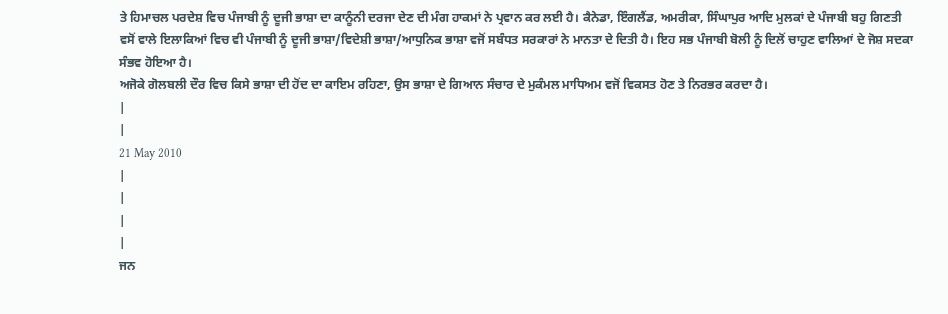ਤੇ ਹਿਮਾਚਲ ਪਰਦੇਸ਼ ਵਿਚ ਪੰਜਾਬੀ ਨੂੰ ਦੂਜੀ ਭਾਸ਼ਾ ਦਾ ਕਾਨੂੰਨੀ ਦਰਜਾ ਦੇਣ ਦੀ ਮੰਗ ਹਾਕਮਾਂ ਨੇ ਪ੍ਰਵਾਨ ਕਰ ਲਈ ਹੈ। ਕੈਨੇਡਾ, ਇੰਗਲੈਂਡ, ਅਮਰੀਕਾ, ਸਿੰਘਾਪੁਰ ਆਦਿ ਮੁਲਕਾਂ ਦੇ ਪੰਜਾਬੀ ਬਹੁ ਗਿਣਤੀ ਵਸੋਂ ਵਾਲੇ ਇਲਾਕਿਆਂ ਵਿਚ ਵੀ ਪੰਜਾਬੀ ਨੂੰ ਦੂਜੀ ਭਾਸ਼ਾ/ਵਿਦੇਸ਼ੀ ਭਾਸ਼ਾ/ਆਧੁਨਿਕ ਭਾਸ਼ਾ ਵਜੋਂ ਸਬੰਧਤ ਸਰਕਾਰਾਂ ਨੇ ਮਾਨਤਾ ਦੇ ਦਿਤੀ ਹੈ। ਇਹ ਸਭ ਪੰਜਾਬੀ ਬੋਲੀ ਨੂੰ ਦਿਲੋਂ ਚਾਹੁਣ ਵਾਲਿਆਂ ਦੇ ਜੋਸ਼ ਸਦਕਾ ਸੰਭਵ ਹੋਇਆ ਹੈ।
ਅਜੋਕੇ ਗੋਲਬਲੀ ਦੌਰ ਵਿਚ ਕਿਸੇ ਭਾਸ਼ਾ ਦੀ ਹੋਂਦ ਦਾ ਕਾਇਮ ਰਹਿਣਾ, ਉਸ ਭਾਸ਼ਾ ਦੇ ਗਿਆਨ ਸੰਚਾਰ ਦੇ ਮੁਕੰਮਲ ਮਾਧਿਅਮ ਵਜੋਂ ਵਿਕਸਤ ਹੋਣ ਤੇ ਨਿਰਭਰ ਕਰਦਾ ਹੈ।
|
|
21 May 2010
|
|
|
|
ਜਨ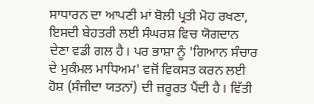ਸਾਧਾਰਨ ਦਾ ਆਪਣੀ ਮਾਂ ਬੋਲੀ ਪ੍ਰਤੀ ਮੋਹ ਰਖਣਾ, ਇਸਦੀ ਬੇਹਤਰੀ ਲਈ ਸੰਘਰਸ਼ ਵਿਚ ਯੋਗਦਾਨ ਦੇਣਾ ਵਡੀ ਗਲ ਹੈ। ਪਰ ਭਾਸ਼ਾ ਨੂੰ 'ਗਿਆਨ ਸੰਚਾਰ ਦੇ ਮੁਕੰਮਲ ਮਾਧਿਅਮ' ਵਜੋਂ ਵਿਕਸਤ ਕਰਨ ਲਈ ਹੋਸ਼ (ਸੰਜੀਦਾ ਯਤਨਾਂ) ਦੀ ਜ਼ਰੂਰਤ ਪੈਂਦੀ ਹੈ। ਵਿੱਤੀ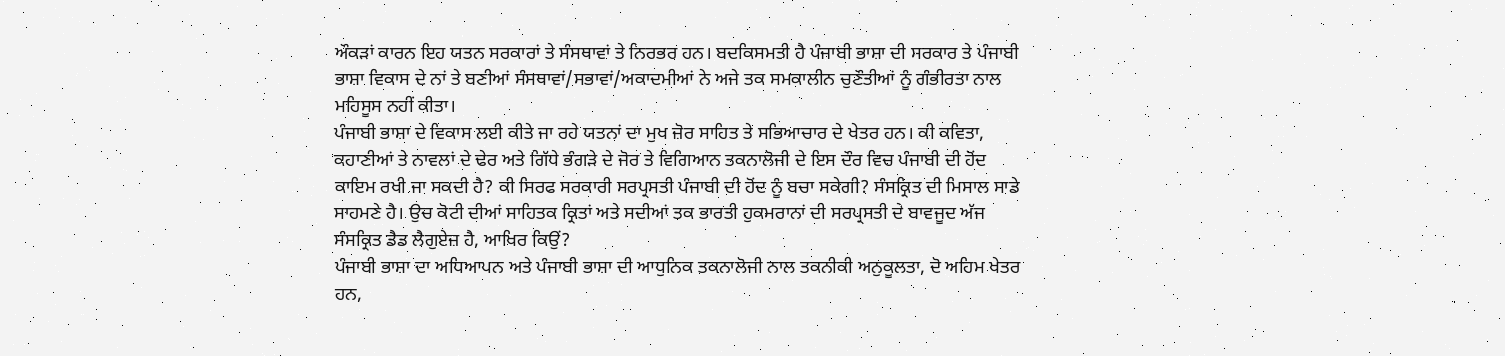ਔਕੜਾਂ ਕਾਰਨ ਇਹ ਯਤਨ ਸਰਕਾਰਾਂ ਤੇ ਸੰਸਥਾਵਾਂ ਤੇ ਨਿਰਭਰ ਹਨ। ਬਦਕਿਸਮਤੀ ਹੈ ਪੰਜਾਬੀ ਭਾਸ਼ਾ ਦੀ ਸਰਕਾਰ ਤੇ ਪੰਜਾਬੀ ਭਾਸ਼ਾ ਵਿਕਾਸ ਦੇ ਨਾਂ ਤੇ ਬਣੀਆਂ ਸੰਸਥਾਵਾਂ/ਸਭਾਵਾਂ/ਅਕਾਦਮੀਆਂ ਨੇ ਅਜੇ ਤਕ ਸਮਕਾਲੀਨ ਚੁਣੌਤੀਆਂ ਨੂੰ ਗੰਭੀਰਤਾ ਨਾਲ ਮਹਿਸੂਸ ਨਹੀਂ ਕੀਤਾ।
ਪੰਜਾਬੀ ਭਾਸ਼ਾ ਦੇ ਵਿਕਾਸ ਲਈ ਕੀਤੇ ਜਾ ਰਹੇ ਯਤਨਾਂ ਦਾ ਮੁਖ ਜ਼ੋਰ ਸਾਹਿਤ ਤੇ ਸਭਿਆਚਾਰ ਦੇ ਖੇਤਰ ਹਨ। ਕੀ ਕਵਿਤਾ, ਕਹਾਣੀਆਂ ਤੇ ਨਾਵਲਾਂ ਦੇ ਢੇਰ ਅਤੇ ਗਿੱਧੇ ਭੰਗੜੇ ਦੇ ਜੋਰ ਤੇ ਵਿਗਿਆਨ ਤਕਨਾਲੋਜੀ ਦੇ ਇਸ ਦੌਰ ਵਿਚ ਪੰਜਾਬੀ ਦੀ ਹੋਂਦ ਕਾਇਮ ਰਖੀ ਜਾ ਸਕਦੀ ਹੈ? ਕੀ ਸਿਰਫ ਸਰਕਾਰੀ ਸਰਪ੍ਰਸਤੀ ਪੰਜਾਬੀ ਦੀ ਹੋਂਦ ਨੂੰ ਬਚਾ ਸਕੇਗੀ? ਸੰਸਕ੍ਰਿਤ ਦੀ ਮਿਸਾਲ ਸਾਡੇ ਸਾਹਮਣੇ ਹੈ। ਉਚ ਕੋਟੀ ਦੀਆਂ ਸਾਹਿਤਕ ਕ੍ਰਿਤਾਂ ਅਤੇ ਸਦੀਆਂ ਤਕ ਭਾਰਤੀ ਹੁਕਮਰਾਨਾਂ ਦੀ ਸਰਪ੍ਰਸਤੀ ਦੇ ਬਾਵਜੂਦ ਅੱਜ ਸੰਸਕ੍ਰਿਤ ਡੈਡ ਲੈਗੁਏਜ਼ ਹੈ, ਆਖਿਰ ਕਿਉਂ?
ਪੰਜਾਬੀ ਭਾਸ਼ਾ ਦਾ ਅਧਿਆਪਨ ਅਤੇ ਪੰਜਾਬੀ ਭਾਸ਼ਾ ਦੀ ਆਧੁਨਿਕ ਤਕਨਾਲੋਜੀ ਨਾਲ ਤਕਨੀਕੀ ਅਨੁਕੂਲਤਾ, ਦੋ ਅਹਿਮ ਖੇਤਰ ਹਨ,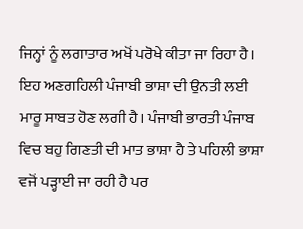ਜਿਨ੍ਹਾਂ ਨੂੰ ਲਗਾਤਾਰ ਅਖੋਂ ਪਰੋਖੇ ਕੀਤਾ ਜਾ ਰਿਹਾ ਹੈ। ਇਹ ਅਣਗਹਿਲੀ ਪੰਜਾਬੀ ਭਾਸ਼ਾ ਦੀ ਉਨਤੀ ਲਈ ਮਾਰੂ ਸਾਬਤ ਹੋਣ ਲਗੀ ਹੈ। ਪੰਜਾਬੀ ਭਾਰਤੀ ਪੰਜਾਬ ਵਿਚ ਬਹੁ ਗਿਣਤੀ ਦੀ ਮਾਤ ਭਾਸ਼ਾ ਹੈ ਤੇ ਪਹਿਲੀ ਭਾਸ਼ਾ ਵਜੋਂ ਪੜ੍ਹਾਈ ਜਾ ਰਹੀ ਹੈ ਪਰ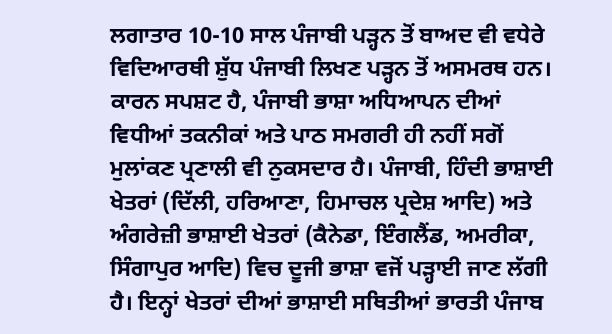ਲਗਾਤਾਰ 10-10 ਸਾਲ ਪੰਜਾਬੀ ਪੜ੍ਹਨ ਤੋਂ ਬਾਅਦ ਵੀ ਵਧੇਰੇ ਵਿਦਿਆਰਥੀ ਸ਼ੁੱਧ ਪੰਜਾਬੀ ਲਿਖਣ ਪੜ੍ਹਨ ਤੋਂ ਅਸਮਰਥ ਹਨ। ਕਾਰਨ ਸਪਸ਼ਟ ਹੈ, ਪੰਜਾਬੀ ਭਾਸ਼ਾ ਅਧਿਆਪਨ ਦੀਆਂ ਵਿਧੀਆਂ ਤਕਨੀਕਾਂ ਅਤੇ ਪਾਠ ਸਮਗਰੀ ਹੀ ਨਹੀਂ ਸਗੋਂ ਮੁਲਾਂਕਣ ਪ੍ਰਣਾਲੀ ਵੀ ਨੁਕਸਦਾਰ ਹੈ। ਪੰਜਾਬੀ, ਹਿੰਦੀ ਭਾਸ਼ਾਈ ਖੇਤਰਾਂ (ਦਿੱਲੀ, ਹਰਿਆਣਾ, ਹਿਮਾਚਲ ਪ੍ਰਦੇਸ਼ ਆਦਿ) ਅਤੇ ਅੰਗਰੇਜ਼ੀ ਭਾਸ਼ਾਈ ਖੇਤਰਾਂ (ਕੈਨੇਡਾ, ਇੰਗਲੈਂਡ, ਅਮਰੀਕਾ, ਸਿੰਗਾਪੁਰ ਆਦਿ) ਵਿਚ ਦੂਜੀ ਭਾਸ਼ਾ ਵਜੋਂ ਪੜ੍ਹਾਈ ਜਾਣ ਲੱਗੀ ਹੈ। ਇਨ੍ਹਾਂ ਖੇਤਰਾਂ ਦੀਆਂ ਭਾਸ਼ਾਈ ਸਥਿਤੀਆਂ ਭਾਰਤੀ ਪੰਜਾਬ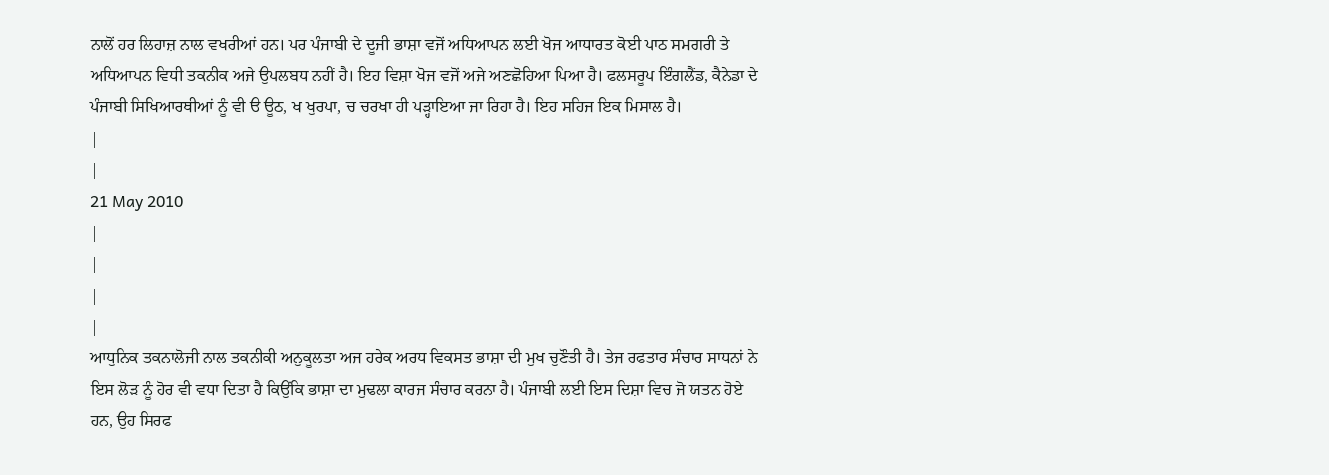ਨਾਲੋਂ ਹਰ ਲਿਹਾਜ਼ ਨਾਲ ਵਖਰੀਆਂ ਹਨ। ਪਰ ਪੰਜਾਬੀ ਦੇ ਦੂਜੀ ਭਾਸ਼ਾ ਵਜੋਂ ਅਧਿਆਪਨ ਲਈ ਖੋਜ ਆਧਾਰਤ ਕੋਈ ਪਾਠ ਸਮਗਰੀ ਤੇ ਅਧਿਆਪਨ ਵਿਧੀ ਤਕਨੀਕ ਅਜੇ ਉਪਲਬਧ ਨਹੀਂ ਹੈ। ਇਹ ਵਿਸ਼ਾ ਖੋਜ ਵਜੋਂ ਅਜੇ ਅਣਛੋਹਿਆ ਪਿਆ ਹੈ। ਫਲਸਰੂਪ ਇੰਗਲੈਂਡ, ਕੈਨੇਡਾ ਦੇ ਪੰਜਾਬੀ ਸਿਖਿਆਰਥੀਆਂ ਨੂੰ ਵੀ ੳ ਊਠ, ਖ ਖੁਰਪਾ, ਚ ਚਰਖਾ ਹੀ ਪੜ੍ਹਾਇਆ ਜਾ ਰਿਹਾ ਹੈ। ਇਹ ਸਹਿਜ ਇਕ ਮਿਸਾਲ ਹੈ।
|
|
21 May 2010
|
|
|
|
ਆਧੁਨਿਕ ਤਕਨਾਲੋਜੀ ਨਾਲ ਤਕਨੀਕੀ ਅਨੁਕੂਲਤਾ ਅਜ ਹਰੇਕ ਅਰਧ ਵਿਕਸਤ ਭਾਸ਼ਾ ਦੀ ਮੁਖ ਚੁਣੌਤੀ ਹੈ। ਤੇਜ ਰਫਤਾਰ ਸੰਚਾਰ ਸਾਧਨਾਂ ਨੇ ਇਸ ਲੋੜ ਨੂੰ ਹੋਰ ਵੀ ਵਧਾ ਦਿਤਾ ਹੈ ਕਿਉਂਕਿ ਭਾਸ਼ਾ ਦਾ ਮੁਢਲਾ ਕਾਰਜ ਸੰਚਾਰ ਕਰਨਾ ਹੈ। ਪੰਜਾਬੀ ਲਈ ਇਸ ਦਿਸ਼ਾ ਵਿਚ ਜੋ ਯਤਨ ਹੋਏ ਹਨ, ਉਹ ਸਿਰਫ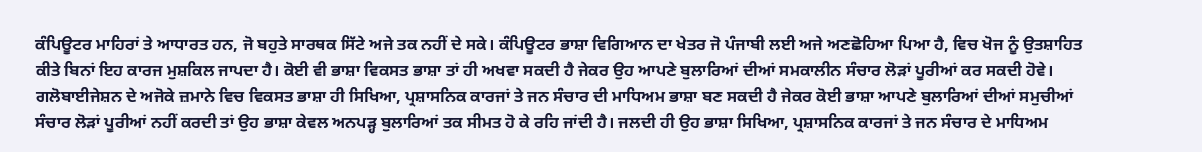ਕੰਪਿਊਟਰ ਮਾਹਿਰਾਂ ਤੇ ਆਧਾਰਤ ਹਨ, ਜੋ ਬਹੁਤੇ ਸਾਰਥਕ ਸਿੱਟੇ ਅਜੇ ਤਕ ਨਹੀਂ ਦੇ ਸਕੇ। ਕੰਪਿਊਟਰ ਭਾਸ਼ਾ ਵਿਗਿਆਨ ਦਾ ਖੇਤਰ ਜੋ ਪੰਜਾਬੀ ਲਈ ਅਜੇ ਅਣਛੋਹਿਆ ਪਿਆ ਹੈ, ਵਿਚ ਖੋਜ ਨੂੰ ਉਤਸ਼ਾਹਿਤ ਕੀਤੇ ਬਿਨਾਂ ਇਹ ਕਾਰਜ ਮੁਸ਼ਕਿਲ ਜਾਪਦਾ ਹੈ। ਕੋਈ ਵੀ ਭਾਸ਼ਾ ਵਿਕਸਤ ਭਾਸ਼ਾ ਤਾਂ ਹੀ ਅਖਵਾ ਸਕਦੀ ਹੈ ਜੇਕਰ ਉਹ ਆਪਣੇ ਬੁਲਾਰਿਆਂ ਦੀਆਂ ਸਮਕਾਲੀਨ ਸੰਚਾਰ ਲੋੜਾਂ ਪੂਰੀਆਂ ਕਰ ਸਕਦੀ ਹੋਵੇ। ਗਲੋਬਾਈਜੇਸ਼ਨ ਦੇ ਅਜੋਕੇ ਜ਼ਮਾਨੇ ਵਿਚ ਵਿਕਸਤ ਭਾਸ਼ਾ ਹੀ ਸਿਖਿਆ, ਪ੍ਰਸ਼ਾਸਨਿਕ ਕਾਰਜਾਂ ਤੇ ਜਨ ਸੰਚਾਰ ਦੀ ਮਾਧਿਅਮ ਭਾਸ਼ਾ ਬਣ ਸਕਦੀ ਹੈ ਜੇਕਰ ਕੋਈ ਭਾਸ਼ਾ ਆਪਣੇ ਬੁਲਾਰਿਆਂ ਦੀਆਂ ਸਮੁਚੀਆਂ ਸੰਚਾਰ ਲੋੜਾਂ ਪੂਰੀਆਂ ਨਹੀਂ ਕਰਦੀ ਤਾਂ ਉਹ ਭਾਸ਼ਾ ਕੇਵਲ ਅਨਪੜ੍ਹ ਬੁਲਾਰਿਆਂ ਤਕ ਸੀਮਤ ਹੋ ਕੇ ਰਹਿ ਜਾਂਦੀ ਹੈ। ਜਲਦੀ ਹੀ ਉਹ ਭਾਸ਼ਾ ਸਿਖਿਆ, ਪ੍ਰਸ਼ਾਸਨਿਕ ਕਾਰਜਾਂ ਤੇ ਜਨ ਸੰਚਾਰ ਦੇ ਮਾਧਿਅਮ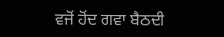ਵਜੋਂ ਹੋਂਦ ਗਵਾ ਬੈਠਦੀ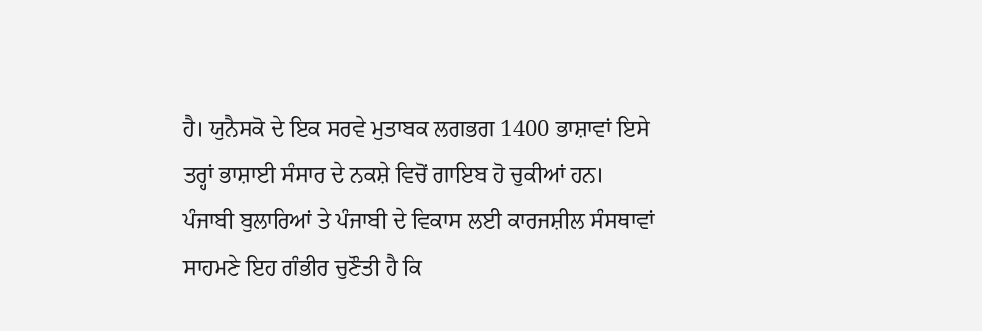ਹੈ। ਯੁਨੈਸਕੋ ਦੇ ਇਕ ਸਰਵੇ ਮੁਤਾਬਕ ਲਗਭਗ 1400 ਭਾਸ਼ਾਵਾਂ ਇਸੇ ਤਰ੍ਹਾਂ ਭਾਸ਼ਾਈ ਸੰਸਾਰ ਦੇ ਨਕਸ਼ੇ ਵਿਚੋਂ ਗਾਇਬ ਹੋ ਚੁਕੀਆਂ ਹਨ। ਪੰਜਾਬੀ ਬੁਲਾਰਿਆਂ ਤੇ ਪੰਜਾਬੀ ਦੇ ਵਿਕਾਸ ਲਈ ਕਾਰਜਸ਼ੀਲ ਸੰਸਥਾਵਾਂ ਸਾਹਮਣੇ ਇਹ ਗੰਭੀਰ ਚੁਣੌਤੀ ਹੈ ਕਿ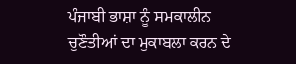ਪੰਜਾਬੀ ਭਾਸ਼ਾ ਨੂੰ ਸਮਕਾਲੀਨ ਚੁਣੌਤੀਆਂ ਦਾ ਮੁਕਾਬਲਾ ਕਰਨ ਦੇ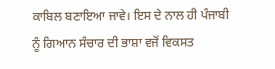ਕਾਬਿਲ ਬਣਾਇਆ ਜਾਵੇ। ਇਸ ਦੇ ਨਾਲ ਹੀ ਪੰਜਾਬੀ ਨੂੰ ਗਿਆਨ ਸੰਚਾਰ ਦੀ ਭਾਸ਼ਾ ਵਜੋਂ ਵਿਕਸਤ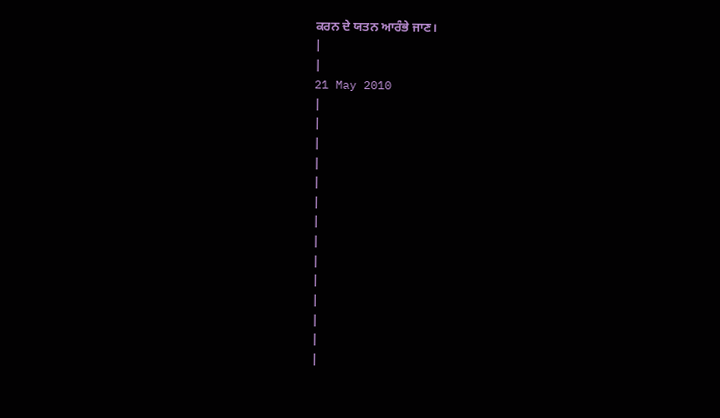ਕਰਨ ਦੇ ਯਤਨ ਆਰੰਭੇ ਜਾਣ।
|
|
21 May 2010
|
|
|
|
|
|
|
|
|
|
|
|
|
|